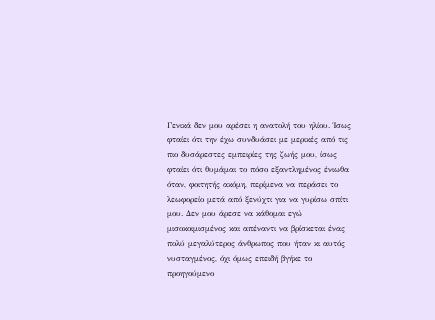Γενικά δεν μου αρέσει η ανατολή του ηλίου. Ίσως φταίει ότι την έχω συνδυάσει με μερικές από τις πιο δυσάρεστες εμπειρίες της ζωής μου, ίσως φταίει ότι θυμάμαι το πόσο εξαντλημένος ένιωθα όταν, φοιτητής ακόμη, περίμενα να περάσει το λεωφορείο μετά από ξενύχτι για να γυρίσω σπίτι μου. Δεν μου άρεσε να κάθομαι εγώ μισοκοιμισμένος και απέναντι να βρίσκεται ένας πολύ μεγαλύτερος άνθρωπος που ήταν κι αυτός νυσταγμένος, όχι όμως επειδή βγήκε το προηγούμενο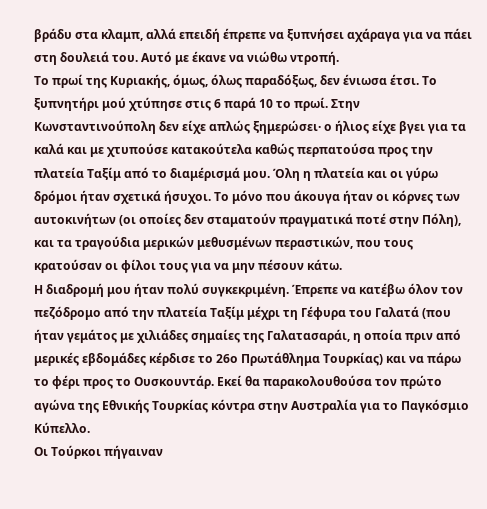βράδυ στα κλαμπ, αλλά επειδή έπρεπε να ξυπνήσει αχάραγα για να πάει στη δουλειά του. Αυτό με έκανε να νιώθω ντροπή.
Το πρωί της Κυριακής, όμως, όλως παραδόξως, δεν ένιωσα έτσι. Το ξυπνητήρι μού χτύπησε στις 6 παρά 10 το πρωί. Στην Κωνσταντινούπολη δεν είχε απλώς ξημερώσει· ο ήλιος είχε βγει για τα καλά και με χτυπούσε κατακούτελα καθώς περπατούσα προς την πλατεία Ταξίμ από το διαμέρισμά μου. Όλη η πλατεία και οι γύρω δρόμοι ήταν σχετικά ήσυχοι. Το μόνο που άκουγα ήταν οι κόρνες των αυτοκινήτων (οι οποίες δεν σταματούν πραγματικά ποτέ στην Πόλη), και τα τραγούδια μερικών μεθυσμένων περαστικών, που τους κρατούσαν οι φίλοι τους για να μην πέσουν κάτω.
Η διαδρομή μου ήταν πολύ συγκεκριμένη. Έπρεπε να κατέβω όλον τον πεζόδρομο από την πλατεία Ταξίμ μέχρι τη Γέφυρα του Γαλατά (που ήταν γεμάτος με χιλιάδες σημαίες της Γαλατασαράι, η οποία πριν από μερικές εβδομάδες κέρδισε το 26ο Πρωτάθλημα Τουρκίας) και να πάρω το φέρι προς το Ουσκουντάρ. Εκεί θα παρακολουθούσα τον πρώτο αγώνα της Εθνικής Τουρκίας κόντρα στην Αυστραλία για το Παγκόσμιο Κύπελλο.
Οι Τούρκοι πήγαιναν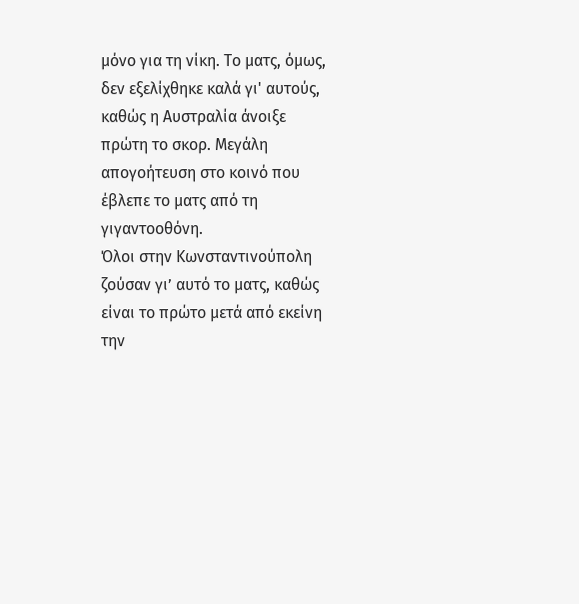μόνο για τη νίκη. Το ματς, όμως, δεν εξελίχθηκε καλά γι' αυτούς, καθώς η Αυστραλία άνοιξε πρώτη το σκορ. Μεγάλη απογοήτευση στο κοινό που έβλεπε το ματς από τη γιγαντοοθόνη.
Όλοι στην Κωνσταντινούπολη ζούσαν γι’ αυτό το ματς, καθώς είναι το πρώτο μετά από εκείνη την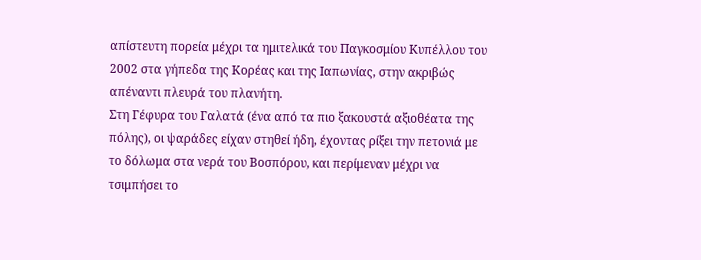απίστευτη πορεία μέχρι τα ημιτελικά του Παγκοσμίου Κυπέλλου του 2002 στα γήπεδα της Κορέας και της Ιαπωνίας, στην ακριβώς απέναντι πλευρά του πλανήτη.
Στη Γέφυρα του Γαλατά (ένα από τα πιο ξακουστά αξιοθέατα της πόλης), οι ψαράδες είχαν στηθεί ήδη, έχοντας ρίξει την πετονιά με το δόλωμα στα νερά του Βοσπόρου, και περίμεναν μέχρι να τσιμπήσει το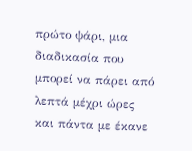πρώτο ψάρι, μια διαδικασία που μπορεί να πάρει από λεπτά μέχρι ώρες και πάντα με έκανε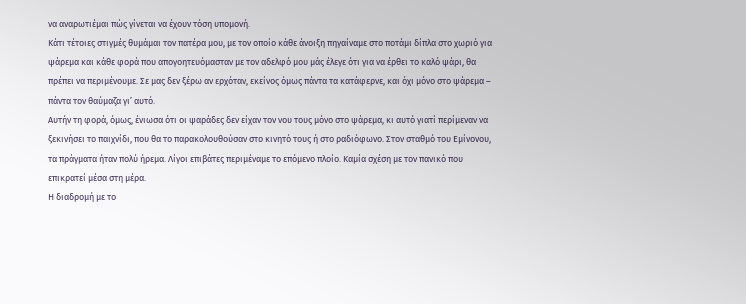να αναρωτιέμαι πώς γίνεται να έχουν τόση υπομονή.
Κάτι τέτοιες στιγμές θυμάμαι τον πατέρα μου, με τον οποίο κάθε άνοιξη πηγαίναμε στο ποτάμι δίπλα στο χωριό για ψάρεμα και κάθε φορά που απογοητευόμασταν με τον αδελφό μου μάς έλεγε ότι για να έρθει το καλό ψάρι, θα πρέπει να περιμένουμε. Σε μας δεν ξέρω αν ερχόταν, εκείνος όμως πάντα τα κατάφερνε, και όχι μόνο στο ψάρεμα – πάντα τον θαύμαζα γι’ αυτό.
Αυτήν τη φορά, όμως, ένιωσα ότι οι ψαράδες δεν είχαν τον νου τους μόνο στο ψάρεμα, κι αυτό γιατί περίμεναν να ξεκινήσει το παιχνίδι, που θα το παρακολουθούσαν στο κινητό τους ή στο ραδιόφωνο. Στον σταθμό του Eμίνονου, τα πράγματα ήταν πολύ ήρεμα. Λίγοι επιβάτες περιμέναμε το επόμενο πλοίο. Καμία σχέση με τον πανικό που επικρατεί μέσα στη μέρα.
Η διαδρομή με το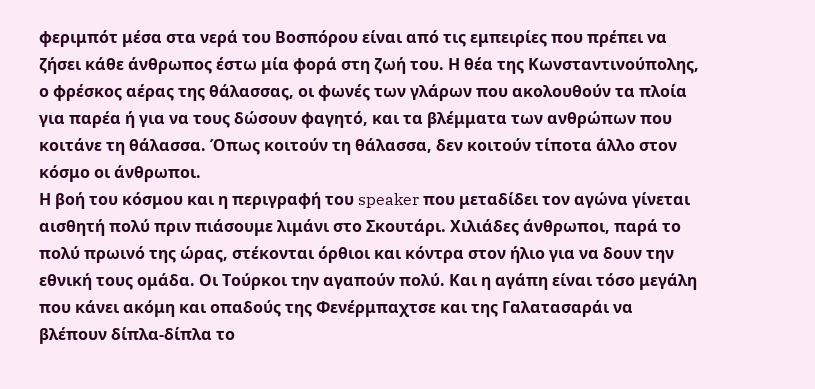φεριμπότ μέσα στα νερά του Βοσπόρου είναι από τις εμπειρίες που πρέπει να ζήσει κάθε άνθρωπος έστω μία φορά στη ζωή του. Η θέα της Κωνσταντινούπολης, ο φρέσκος αέρας της θάλασσας, οι φωνές των γλάρων που ακολουθούν τα πλοία για παρέα ή για να τους δώσουν φαγητό, και τα βλέμματα των ανθρώπων που κοιτάνε τη θάλασσα. Όπως κοιτούν τη θάλασσα, δεν κοιτούν τίποτα άλλο στον κόσμο οι άνθρωποι.
Η βοή του κόσμου και η περιγραφή του speaker που μεταδίδει τον αγώνα γίνεται αισθητή πολύ πριν πιάσουμε λιμάνι στο Σκουτάρι. Χιλιάδες άνθρωποι, παρά το πολύ πρωινό της ώρας, στέκονται όρθιοι και κόντρα στον ήλιο για να δουν την εθνική τους ομάδα. Οι Τούρκοι την αγαπούν πολύ. Και η αγάπη είναι τόσο μεγάλη που κάνει ακόμη και οπαδούς της Φενέρμπαχτσε και της Γαλατασαράι να βλέπουν δίπλα-δίπλα το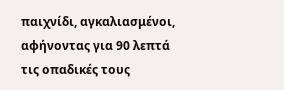παιχνίδι, αγκαλιασμένοι, αφήνοντας για 90 λεπτά τις οπαδικές τους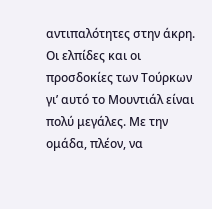αντιπαλότητες στην άκρη.
Οι ελπίδες και οι προσδοκίες των Τούρκων γι’ αυτό το Μουντιάλ είναι πολύ μεγάλες. Με την ομάδα, πλέον, να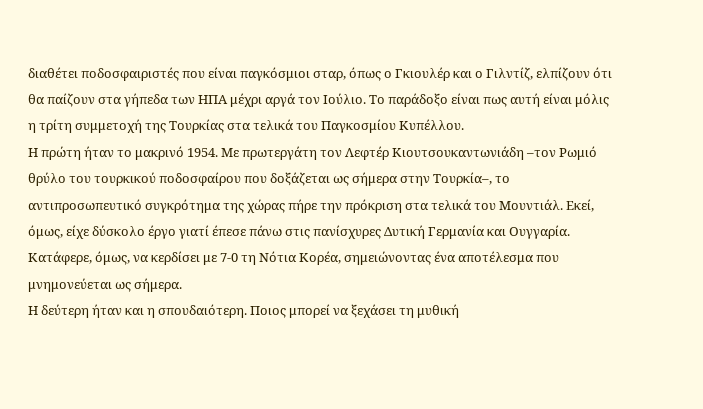διαθέτει ποδοσφαιριστές που είναι παγκόσμιοι σταρ, όπως ο Γκιουλέρ και ο Γιλντίζ, ελπίζουν ότι θα παίζουν στα γήπεδα των ΗΠΑ μέχρι αργά τον Ιούλιο. Το παράδοξο είναι πως αυτή είναι μόλις η τρίτη συμμετοχή της Τουρκίας στα τελικά του Παγκοσμίου Κυπέλλου.
Η πρώτη ήταν το μακρινό 1954. Με πρωτεργάτη τον Λεφτέρ Κιουτσουκαντωνιάδη –τον Ρωμιό θρύλο του τουρκικού ποδοσφαίρου που δοξάζεται ως σήμερα στην Τουρκία–, το αντιπροσωπευτικό συγκρότημα της χώρας πήρε την πρόκριση στα τελικά του Μουντιάλ. Εκεί, όμως, είχε δύσκολο έργο γιατί έπεσε πάνω στις πανίσχυρες Δυτική Γερμανία και Ουγγαρία. Κατάφερε, όμως, να κερδίσει με 7-0 τη Νότια Κορέα, σημειώνοντας ένα αποτέλεσμα που μνημονεύεται ως σήμερα.
Η δεύτερη ήταν και η σπουδαιότερη. Ποιος μπορεί να ξεχάσει τη μυθική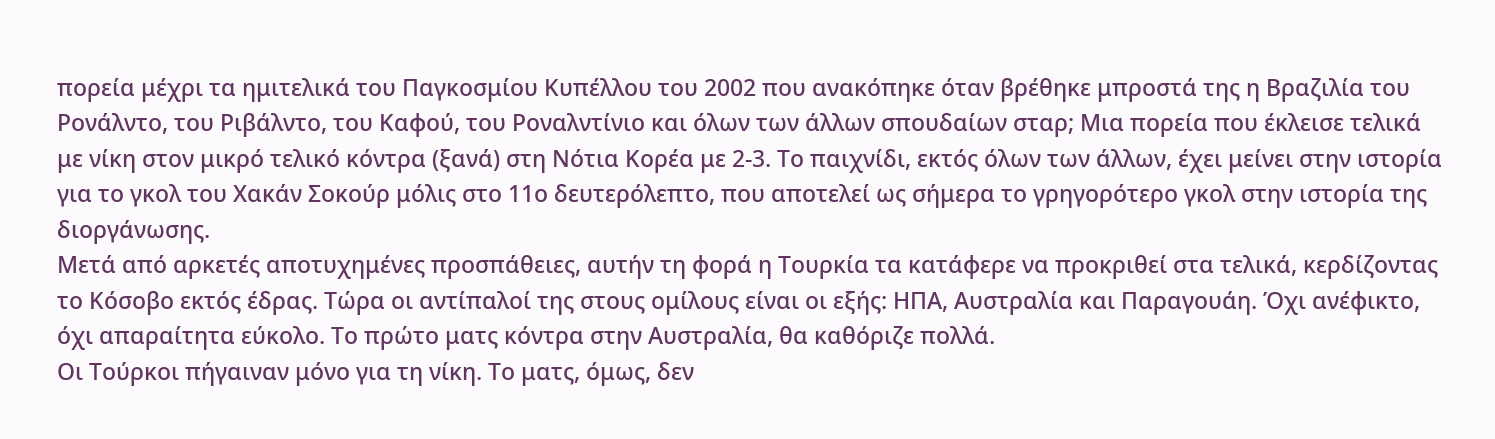πορεία μέχρι τα ημιτελικά του Παγκοσμίου Κυπέλλου του 2002 που ανακόπηκε όταν βρέθηκε μπροστά της η Βραζιλία του Ρονάλντο, του Ριβάλντο, του Καφού, του Ροναλντίνιο και όλων των άλλων σπουδαίων σταρ; Μια πορεία που έκλεισε τελικά με νίκη στον μικρό τελικό κόντρα (ξανά) στη Νότια Κορέα με 2-3. Το παιχνίδι, εκτός όλων των άλλων, έχει μείνει στην ιστορία για το γκολ του Χακάν Σοκούρ μόλις στο 11ο δευτερόλεπτο, που αποτελεί ως σήμερα το γρηγορότερο γκολ στην ιστορία της διοργάνωσης.
Μετά από αρκετές αποτυχημένες προσπάθειες, αυτήν τη φορά η Τουρκία τα κατάφερε να προκριθεί στα τελικά, κερδίζοντας το Κόσοβο εκτός έδρας. Τώρα οι αντίπαλοί της στους ομίλους είναι οι εξής: ΗΠΑ, Αυστραλία και Παραγουάη. Όχι ανέφικτο, όχι απαραίτητα εύκολο. Το πρώτο ματς κόντρα στην Αυστραλία, θα καθόριζε πολλά.
Οι Τούρκοι πήγαιναν μόνο για τη νίκη. Το ματς, όμως, δεν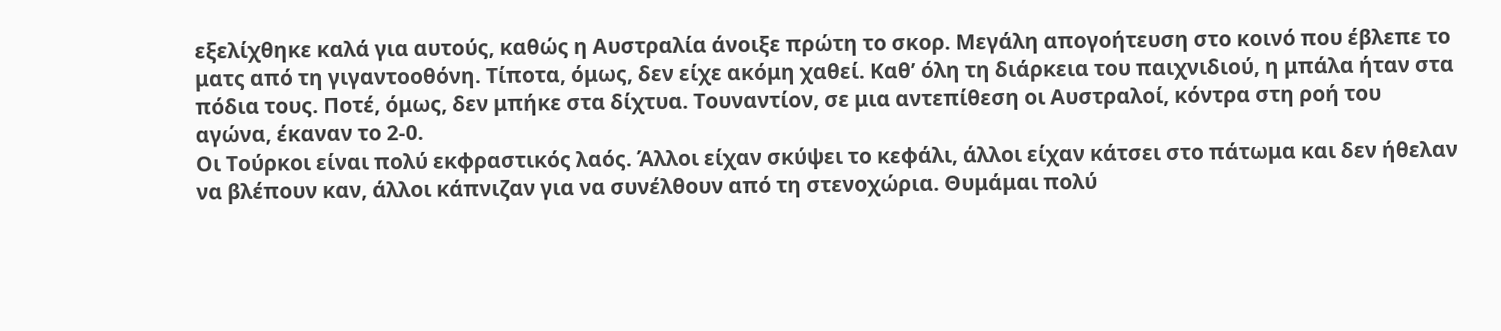εξελίχθηκε καλά για αυτούς, καθώς η Αυστραλία άνοιξε πρώτη το σκορ. Μεγάλη απογοήτευση στο κοινό που έβλεπε το ματς από τη γιγαντοοθόνη. Τίποτα, όμως, δεν είχε ακόμη χαθεί. Καθ’ όλη τη διάρκεια του παιχνιδιού, η μπάλα ήταν στα πόδια τους. Ποτέ, όμως, δεν μπήκε στα δίχτυα. Τουναντίον, σε μια αντεπίθεση οι Αυστραλοί, κόντρα στη ροή του αγώνα, έκαναν το 2-0.
Οι Τούρκοι είναι πολύ εκφραστικός λαός. Άλλοι είχαν σκύψει το κεφάλι, άλλοι είχαν κάτσει στο πάτωμα και δεν ήθελαν να βλέπουν καν, άλλοι κάπνιζαν για να συνέλθουν από τη στενοχώρια. Θυμάμαι πολύ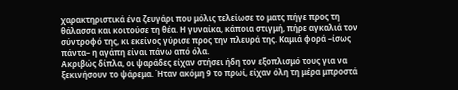χαρακτηριστικά ένα ζευγάρι που μόλις τελείωσε το ματς πήγε προς τη θάλασσα και κοιτούσε τη θέα. Η γυναίκα, κάποια στιγμή, πήρε αγκαλιά τον σύντροφό της, κι εκείνος γύρισε προς την πλευρά της. Καμιά φορά –ίσως πάντα– η αγάπη είναι πάνω από όλα.
Ακριβώς δίπλα, οι ψαράδες είχαν στήσει ήδη τον εξοπλισμό τους για να ξεκινήσουν το ψάρεμα. Ήταν ακόμη 9 το πρωί, είχαν όλη τη μέρα μπροστά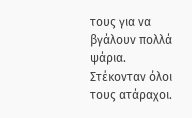τους για να βγάλουν πολλά ψάρια. Στέκονταν όλοι τους ατάραχοι.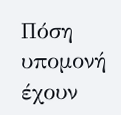Πόση υπομονή έχουν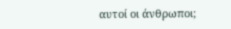αυτοί οι άνθρωποι;